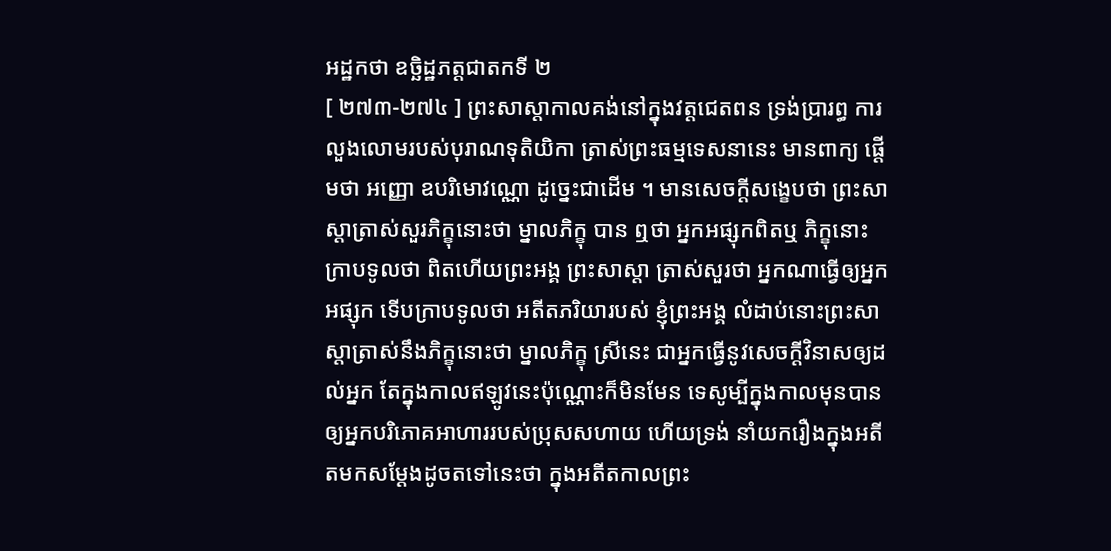អដ្ឋកថា ឧច្ឆិដ្ឋភត្តជាតកទី ២
[ ២៧៣-២៧៤ ] ព្រះសាស្តាកាលគង់នៅក្នុងវត្តជេតពន ទ្រង់ប្រារព្ធ ការលួងលោមរបស់បុរាណទុតិយិកា ត្រាស់ព្រះធម្មទេសនានេះ មានពាក្យ ផ្តើមថា អញ្ញោ ឧបរិមោវណ្ណោ ដូច្នេះជាដើម ។ មានសេចក្តីសង្ខេបថា ព្រះសាស្តាត្រាស់សួរភិក្ខុនោះថា ម្នាលភិក្ខុ បាន ឮថា អ្នកអផ្សុកពិតឬ ភិក្ខុនោះក្រាបទូលថា ពិតហើយព្រះអង្គ ព្រះសាស្តា ត្រាស់សួរថា អ្នកណាធ្វើឲ្យអ្នកអផ្សុក ទើបក្រាបទូលថា អតីតភរិយារបស់ ខ្ញុំព្រះអង្គ លំដាប់នោះព្រះសាស្តាត្រាស់នឹងភិក្ខុនោះថា ម្នាលភិក្ខុ ស្រីនេះ ជាអ្នកធ្វើនូវសេចក្តីវិនាសឲ្យដល់អ្នក តែក្នុងកាលឥឡូវនេះប៉ុណ្ណោះក៏មិនមែន ទេសូម្បីក្នុងកាលមុនបានឲ្យអ្នកបរិភោគអាហាររបស់ប្រុសសហាយ ហើយទ្រង់ នាំយករឿងក្នុងអតីតមកសម្តែងដូចតទៅនេះថា ក្នុងអតីតកាលព្រះ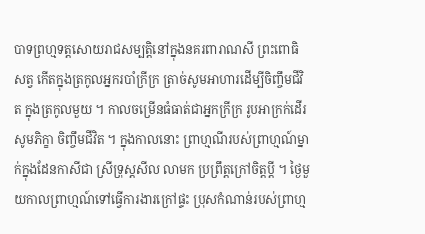បាទព្រហ្មទត្តសោយរាជសម្បត្តិនៅក្នុងនគរពារាណសី ព្រះពោធិសត្វ កើតក្នុងត្រកូលអ្នករបាំក្រីក្រ ត្រាច់សូមអាហារដើម្បីចិញ្ចឹមជីវិត ក្នុងត្រកូលមួយ ។ កាលចម្រើនធំធាត់ជាអ្នកក្រីក្រ រូបអាក្រក់ដើរសូមភិក្ខា ចិញ្ចឹមជីវិត ។ ក្នុងកាលនោះ ព្រាហ្មណីរបស់ព្រាហ្មណ៍ម្នាក់ក្នុងដែនកាសីជា ស្រីទ្រុស្តសីល លាមក ប្រព្រឹត្តក្រៅចិត្តប្តី ។ ថ្ងៃមួយកាលព្រាហ្មណ៍ទៅធ្វើការងារក្រៅផ្ទះ ប្រុសកំណាន់របស់ព្រាហ្ម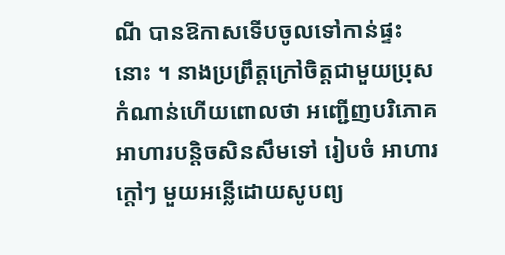ណី បានឱកាសទើបចូលទៅកាន់ផ្ទះនោះ ។ នាងប្រព្រឹត្តក្រៅចិត្តជាមួយប្រុស កំណាន់ហើយពោលថា អញ្ជើញបរិភោគអាហារបន្តិចសិនសឹមទៅ រៀបចំ អាហារក្តៅៗ មួយអន្លើដោយសូបព្យ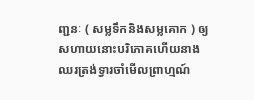ញ្ជនៈ ( សម្លទឹកនិងសម្លគោក ) ឲ្យ សហាយនោះបរិភោគហើយនាងឈរត្រង់ទ្វារចាំមើលព្រាហ្មណ៍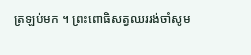ត្រឡប់មក ។ ព្រះពោធិសត្វឈររង់ចាំសូម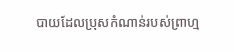បាយដែលប្រុសកំណាន់របស់ព្រាហ្ម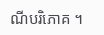ណីបរិភោគ ។